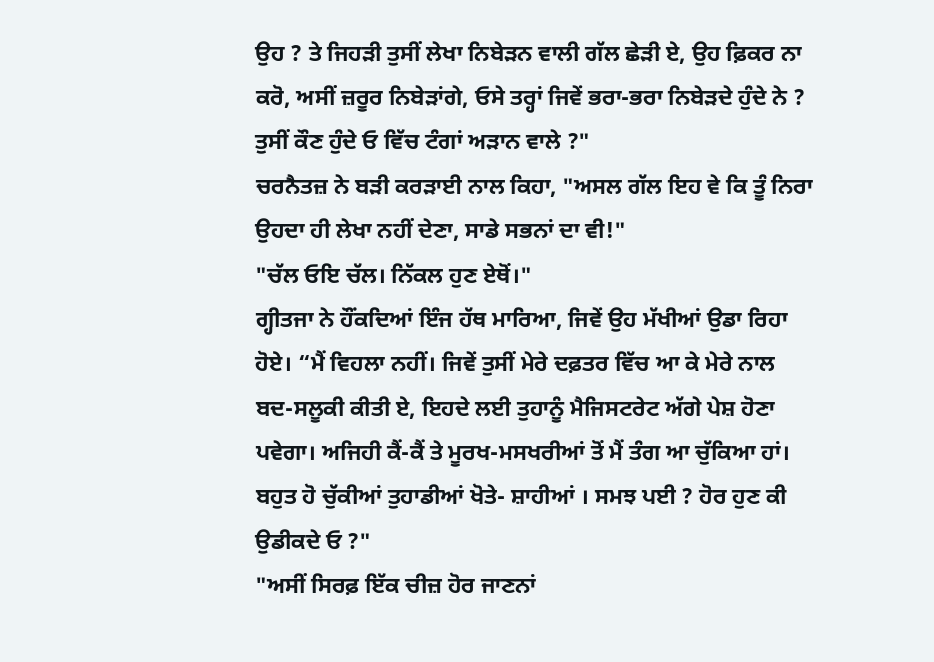ਉਹ ? ਤੇ ਜਿਹੜੀ ਤੁਸੀਂ ਲੇਖਾ ਨਿਬੇੜਨ ਵਾਲੀ ਗੱਲ ਛੇੜੀ ਏ, ਉਹ ਫ਼ਿਕਰ ਨਾ ਕਰੋ, ਅਸੀਂ ਜ਼ਰੂਰ ਨਿਬੇੜਾਂਗੇ, ਓਸੇ ਤਰ੍ਹਾਂ ਜਿਵੇਂ ਭਰਾ-ਭਰਾ ਨਿਬੇੜਦੇ ਹੁੰਦੇ ਨੇ ? ਤੁਸੀਂ ਕੌਣ ਹੁੰਦੇ ਓ ਵਿੱਚ ਟੰਗਾਂ ਅੜਾਨ ਵਾਲੇ ?"
ਚਰਨੈਤਜ਼ ਨੇ ਬੜੀ ਕਰੜਾਈ ਨਾਲ ਕਿਹਾ, "ਅਸਲ ਗੱਲ ਇਹ ਵੇ ਕਿ ਤੂੰ ਨਿਰਾ ਉਹਦਾ ਹੀ ਲੇਖਾ ਨਹੀਂ ਦੇਣਾ, ਸਾਡੇ ਸਭਨਾਂ ਦਾ ਵੀ!"
"ਚੱਲ ਓਇ ਚੱਲ। ਨਿੱਕਲ ਹੁਣ ਏਥੋਂ।"
ਗ੍ਹੀਤਜਾ ਨੇ ਹੌਂਕਦਿਆਂ ਇੰਜ ਹੱਥ ਮਾਰਿਆ, ਜਿਵੇਂ ਉਹ ਮੱਖੀਆਂ ਉਡਾ ਰਿਹਾ ਹੋਏ। “ਮੈਂ ਵਿਹਲਾ ਨਹੀਂ। ਜਿਵੇਂ ਤੁਸੀਂ ਮੇਰੇ ਦਫ਼ਤਰ ਵਿੱਚ ਆ ਕੇ ਮੇਰੇ ਨਾਲ ਬਦ-ਸਲੂਕੀ ਕੀਤੀ ਏ, ਇਹਦੇ ਲਈ ਤੁਹਾਨੂੰ ਮੈਜਿਸਟਰੇਟ ਅੱਗੇ ਪੇਸ਼ ਹੋਣਾ ਪਵੇਗਾ। ਅਜਿਹੀ ਕੈਂ-ਕੈਂ ਤੇ ਮੂਰਖ-ਮਸਖਰੀਆਂ ਤੋਂ ਮੈਂ ਤੰਗ ਆ ਚੁੱਕਿਆ ਹਾਂ। ਬਹੁਤ ਹੋ ਚੁੱਕੀਆਂ ਤੁਹਾਡੀਆਂ ਖੋਤੇ- ਸ਼ਾਹੀਆਂ । ਸਮਝ ਪਈ ? ਹੋਰ ਹੁਣ ਕੀ ਉਡੀਕਦੇ ਓ ?"
"ਅਸੀਂ ਸਿਰਫ਼ ਇੱਕ ਚੀਜ਼ ਹੋਰ ਜਾਣਨਾਂ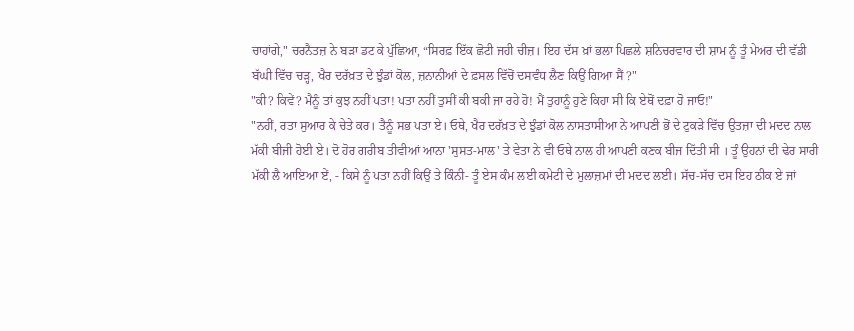ਚਾਹਾਂਗੇ," ਚਰਨੈਤਜ਼ ਨੇ ਬੜਾ ਡਟ ਕੇ ਪੁੱਛਿਆ, “ਸਿਰਫ਼ ਇੱਕ ਛੋਟੀ ਜਹੀ ਚੀਜ਼। ਇਹ ਦੱਸ ਖ਼ਾਂ ਭਲਾ ਪਿਛਲੇ ਸ਼ਨਿਚਰਵਾਰ ਦੀ ਸ਼ਾਮ ਨੂੰ ਤੂੰ ਮੇਅਰ ਦੀ ਵੱਡੀ ਬੱਘੀ ਵਿੱਚ ਚੜ੍ਹ, ਖੈਰ ਦਰੱਖ਼ਤ ਦੇ ਝੁੰਡਾਂ ਕੋਲ, ਜ਼ਨਾਨੀਆਂ ਦੇ ਫ਼ਸਲ ਵਿੱਚੋਂ ਦਸਵੰਧ ਲੈਣ ਕਿਉਂ ਗਿਆ ਸੈਂ ?"
"ਕੀ? ਕਿਵੇਂ? ਮੈਨੂੰ ਤਾਂ ਕੁਝ ਨਹੀਂ ਪਤਾ! ਪਤਾ ਨਹੀਂ ਤੁਸੀਂ ਕੀ ਬਕੀ ਜਾ ਰਹੇ ਹੋ! ਮੈਂ ਤੁਹਾਨੂੰ ਹੁਣੇ ਕਿਹਾ ਸੀ ਕਿ ਏਥੋਂ ਦਫ਼ਾ ਹੋ ਜਾਓ!"
"ਨਹੀਂ, ਰਤਾ ਸੁਆਰ ਕੇ ਚੇਤੇ ਕਰ। ਤੈਨੂੰ ਸਭ ਪਤਾ ਏ। ਓਥੇ, ਖੈਰ ਦਰੱਖ਼ਤ ਦੇ ਝੁੰਡਾਂ ਕੋਲ ਨਾਸਤਾਸੀਆ ਨੇ ਆਪਣੀ ਭੋਂ ਦੇ ਟੁਕੜੇ ਵਿੱਚ ਉਤਜ਼ਾ ਦੀ ਮਦਦ ਨਾਲ ਮੱਕੀ ਬੀਜੀ ਹੋਈ ਏ। ਦੋ ਹੋਰ ਗਰੀਬ ਤੀਵੀਆਂ ਆਨਾ 'ਸੁਸਤ-ਮਾਲ' ਤੇ ਵੇਤਾ ਨੇ ਵੀ ਓਥੇ ਨਾਲ ਹੀ ਆਪਣੀ ਕਣਕ ਬੀਜ ਦਿੱਤੀ ਸੀ । ਤੂੰ ਉਹਨਾਂ ਦੀ ਢੇਰ ਸਾਰੀ ਮੱਕੀ ਲੈ ਆਇਆ ਏਂ, - ਕਿਸੇ ਨੂੰ ਪਤਾ ਨਹੀਂ ਕਿਉਂ ਤੇ ਕਿੰਨੀ- ਤੂੰ ਏਸ ਕੰਮ ਲਈ ਕਮੇਟੀ ਦੇ ਮੁਲਾਜ਼ਮਾਂ ਦੀ ਮਦਦ ਲਈ। ਸੱਚ-ਸੱਚ ਦਸ ਇਹ ਠੀਕ ਏ ਜਾਂ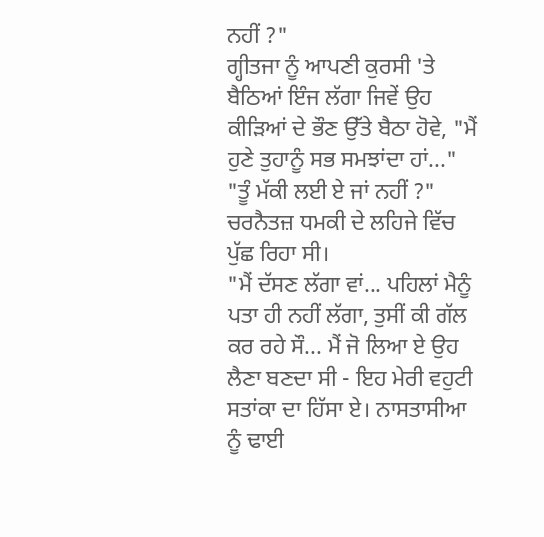ਨਹੀਂ ?"
ਗ੍ਹੀਤਜਾ ਨੂੰ ਆਪਣੀ ਕੁਰਸੀ 'ਤੇ ਬੈਠਿਆਂ ਇੰਜ ਲੱਗਾ ਜਿਵੇਂ ਉਹ ਕੀੜਿਆਂ ਦੇ ਭੌਣ ਉੱਤੇ ਬੈਠਾ ਹੋਵੇ, "ਮੈਂ ਹੁਣੇ ਤੁਹਾਨੂੰ ਸਭ ਸਮਝਾਂਦਾ ਹਾਂ..."
"ਤੂੰ ਮੱਕੀ ਲਈ ਏ ਜਾਂ ਨਹੀਂ ?" ਚਰਨੈਤਜ਼ ਧਮਕੀ ਦੇ ਲਹਿਜੇ ਵਿੱਚ ਪੁੱਛ ਰਿਹਾ ਸੀ।
"ਮੈਂ ਦੱਸਣ ਲੱਗਾ ਵਾਂ... ਪਹਿਲਾਂ ਮੈਨੂੰ ਪਤਾ ਹੀ ਨਹੀਂ ਲੱਗਾ, ਤੁਸੀਂ ਕੀ ਗੱਲ ਕਰ ਰਹੇ ਸੌ... ਮੈਂ ਜੋ ਲਿਆ ਏ ਉਹ ਲੈਣਾ ਬਣਦਾ ਸੀ - ਇਹ ਮੇਰੀ ਵਹੁਟੀ ਸਤਾਂਕਾ ਦਾ ਹਿੱਸਾ ਏ। ਨਾਸਤਾਸੀਆ ਨੂੰ ਢਾਈ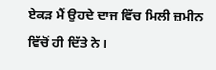ਏਕੜ ਮੈਂ ਉਹਦੇ ਦਾਜ ਵਿੱਚ ਮਿਲੀ ਜ਼ਮੀਨ ਵਿੱਚੋਂ ਹੀ ਦਿੱਤੇ ਨੇ।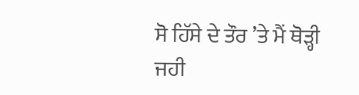ਸੋ ਹਿੱਸੇ ਦੇ ਤੌਰ ’ਤੇ ਮੈਂ ਥੋੜ੍ਹੀ ਜਹੀ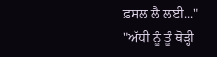ਫ਼ਸਲ ਲੈ ਲਈ..."
"ਅੱਧੀ ਨੂੰ ਤੂੰ ਥੋੜ੍ਹੀ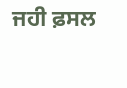ਜਹੀ ਫ਼ਸਲ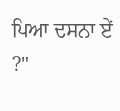ਪਿਆ ਦਸਨਾ ਏਂ ?"